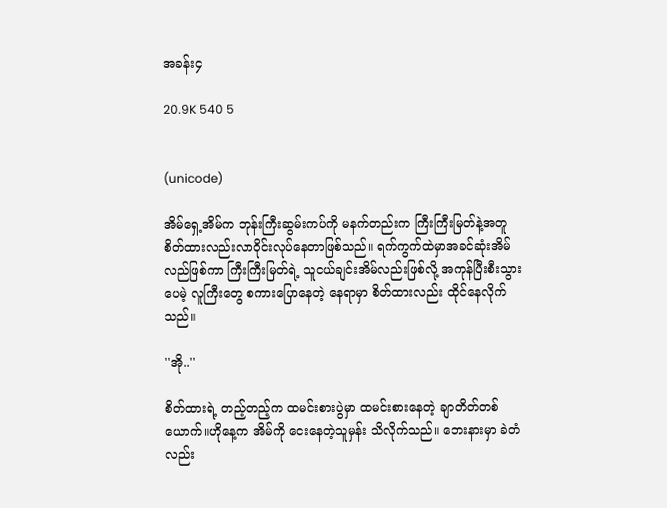အခန်း၄

20.9K 540 5


(unicode)

အိမ်ရှေ့အိမ်က ဘုန်းကြီးဆွမ်းကပ်ကို မနက်တည်းက ကြီးကြီးမြတ်နဲ့အတူ စိတ်ထားလည်းလာဝိုင်းလုပ်နေတာဖြစ်သည်။ ရက်ကွက်ထဲမှာအခင်ဆုံးအိမ်လည်ဖြစ်ကာ ကြီးကြီးမြတ်ရဲ့ သူငယ်ချင်းအိမ်လည်းဖြစ်လို့ အကုန်ပြီးစီးသွားပေမဲ့ လူကြီးတွေ စကားပြောနေတဲ့ နေရာမှာ စိတ်ထားလည်း ထိုင်နေလိုက်သည်။

''အို..''

စိတ်ထားရဲ့ တည့်တည့်က ထမင်းစားပွဲမှာ ထမင်းစားနေတဲ့ ချာတိတ်တစ်ယောက်။ဟိုနေ့က အိမ်ကို ငေးနေတဲ့သူမှန်း သိလိုက်သည်။ ဘေးနားမှာ ခဲတံလည်း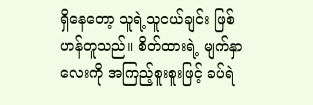ရှိနေတော့ သူရဲ့သူငယ်ချင်း ဖြစ်ဟန်တူသည်။ စိတ်ထားရဲ့ မျက်နှာလေးကို အကြည့်စူးစူးဖြင့် ခပ်ရဲ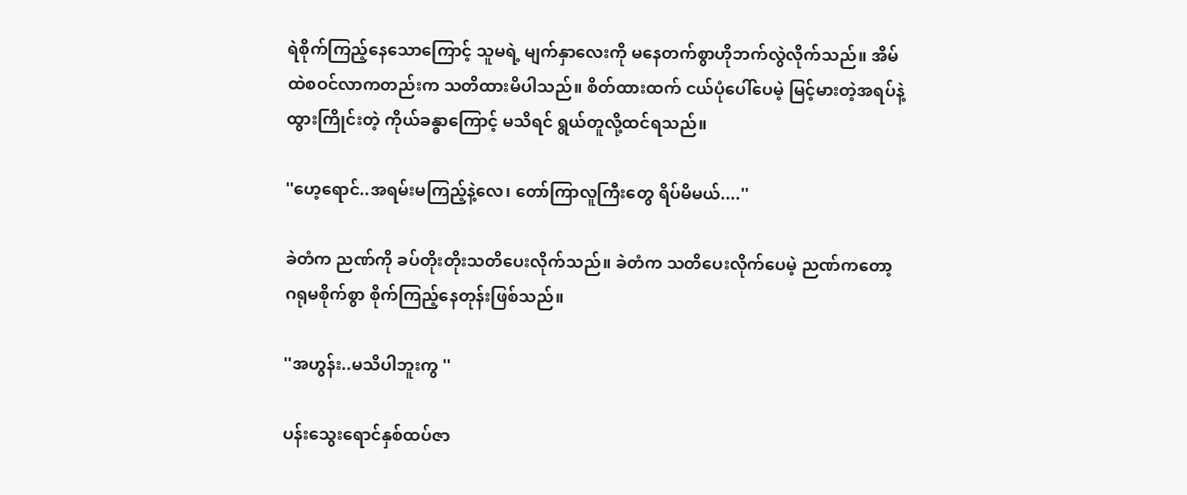ရဲစိုက်ကြည့်နေသောကြောင့် သူမရဲ့ မျက်နှာလေးကို မနေတက်စွာဟိုဘက်လွဲလိုက်သည်။ အိမ်ထဲစဝင်လာကတည်းက သတိထားမိပါသည်။ စိတ်ထားထက် ငယ်ပုံပေါ်ပေမဲ့ မြင့်မားတဲ့အရပ်နဲ့ ထွားကြိုင်းတဲ့ ကိုယ်ခန္ဓာကြောင့် မသိရင် ရွယ်တူလို့ထင်ရသည်။

''ဟေ့ရောင်..အရမ်းမကြည့်နဲ့လေ၊ တော်ကြာလူကြီးတွေ ရိပ်မိမယ်....''

ခဲတံက ညဏ်ကို ခပ်တိုးတိုးသတိပေးလိုက်သည်။ ခဲတံက သတိပေးလိုက်ပေမဲ့ ညဏ်ကတော့ ဂရုမစိုက်စွာ စိုက်ကြည့်နေတုန်းဖြစ်သည်။

''အဟွန်း..မသိပါဘူးကွ ''

ပန်းသွေးရောင်နှစ်ထပ်ဇာ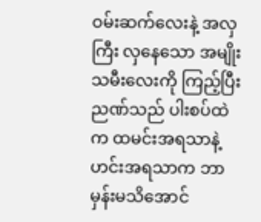ဝမ်းဆက်လေးနဲ့ အလှကြီး လှနေသော အမျိုးသမီးလေးကို ကြည့်ပြီး ညဏ်သည် ပါးစပ်ထဲက ထမင်းအရသာနဲ့ဟင်းအရသာက ဘာမှန်းမသိအောင်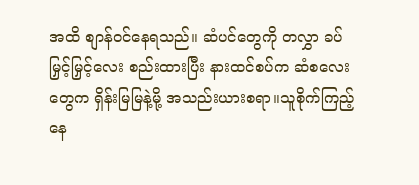အထိ စျာန်ဝင်နေရသည်။ ဆံပင်တွေကို တလွှာ ခပ်မြှင့်မြှင့်လေး စည်းထားပြီး နားထင်စပ်က ဆံစလေးတွေက ရှိန်းမြမြနဲ့မို့ အသည်းယားစရာ။သူစိုက်ကြည့်နေ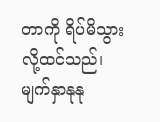တာကို ရိပ်မိသွားလို့ထင်သည်၊ မျက်နှာနုနု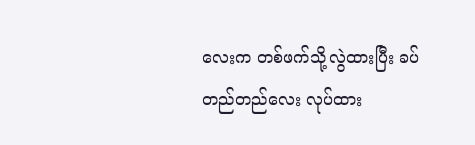လေးက တစ်ဖက်သို့လွဲထားပြီး ခပ်တည်တည်လေး လုပ်ထား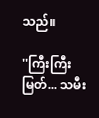သည်။

''ကြီးကြီးမြတ်... သမီး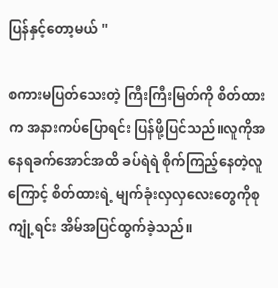ပြန်နှင့်တော့မယ် ''

စကားမပြတ်သေးတဲ့ ကြီးကြီးမြတ်ကို စိတ်ထားက အနားကပ်ပြောရင်း ပြန်ဖို့ပြင်သည်။လူကိုအနေရခက်အောင်အထိ ခပ်ရဲရဲ စိုက်ကြည့်နေတဲ့လူကြောင့် စိတ်ထားရဲ့ မျက်ခုံးလှလှလေးတွေကိုစုကျုံ့ရင်း အိမ်အပြင်ထွက်ခဲ့သည်။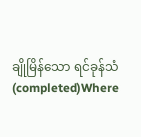ချိုမြိန်သော ရင်ခုန်သံ (completed)Where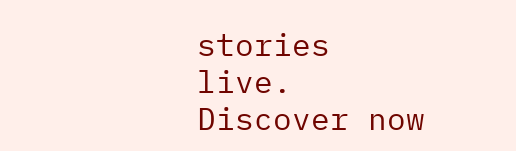stories live. Discover now